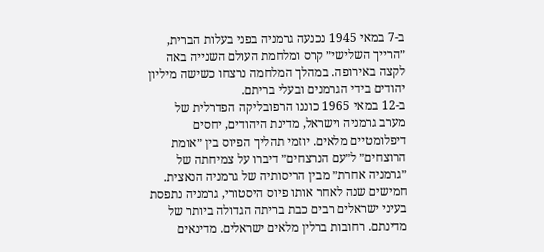ב-7 במאי 1945 נכנעה גרמניה בפני בעלות הברית, ״הרייך השלישי״ קרס ומלחמת העולם השנייה באה לקצה באירופה. במהלך המלחמה נרצחו כשישה מיליון יהודים בידי הגרמנים ובעלי בריתם.
ב-12 במאי 1965 כוננו הרפובליקה הפדרלית של מערב גרמניה וישראל, מדינת היהודים, יחסים דיפלומטיים מלאים. יוזמי תהליך הפיוס בין ״אומת הרוצחים״ ל״עם הנרצחים״ דיברו על צמיחתה של ״גרמניה אחרת״ מבין הריסותיה של גרמניה הנאצית.
חמישים שנה לאחר אותו פיוס היסטורי, גרמניה נתפסת בעיני ישראלים רבים כבת בריתה הגדולה ביותר של מדינתם. רחובות ברלין מלאים ישראלים. מדינאים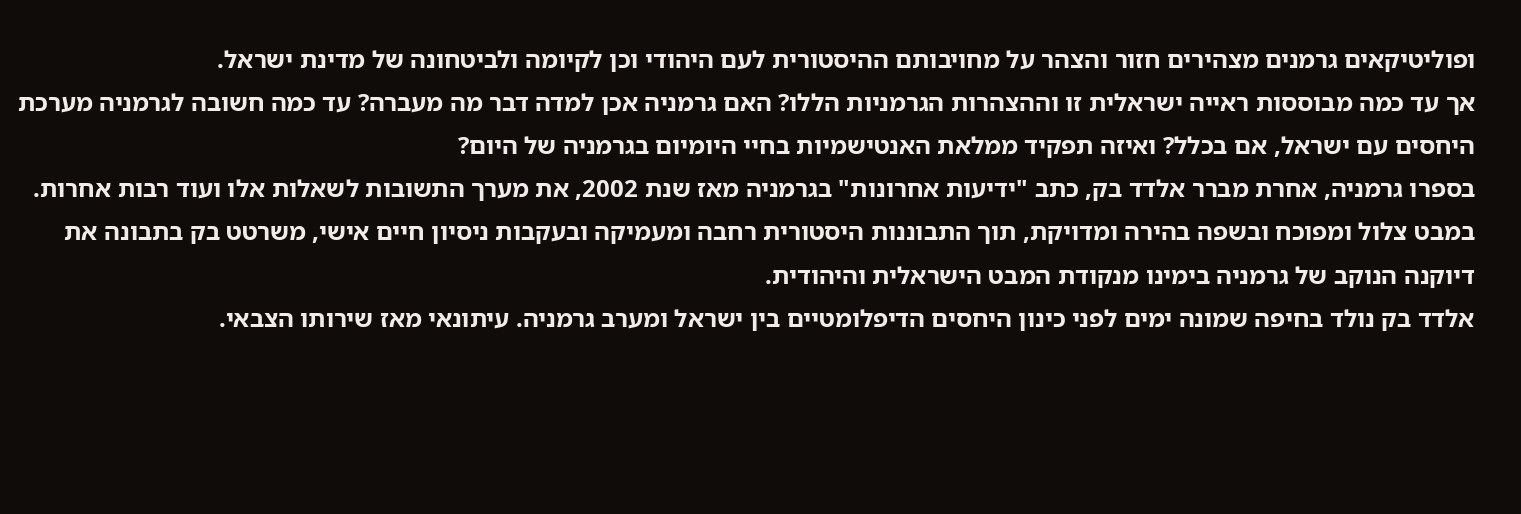ופוליטיקאים גרמנים מצהירים חזור והצהר על מחויבותם ההיסטורית לעם היהודי וכן לקיומה ולביטחונה של מדינת ישראל.
אך עד כמה מבוססות ראייה ישראלית זו וההצהרות הגרמניות הללו? האם גרמניה אכן למדה דבר מה מעברה? עד כמה חשובה לגרמניה מערכת היחסים עם ישראל, אם בכלל? ואיזה תפקיד ממלאת האנטישמיות בחיי היומיום בגרמניה של היום?
בספרו גרמניה, אחרת מברר אלדד בק, כתב "ידיעות אחרונות" בגרמניה מאז שנת 2002, את מערך התשובות לשאלות אלו ועוד רבות אחרות. במבט צלול ומפוכח ובשפה בהירה ומדויקת, תוך התבוננות היסטורית רחבה ומעמיקה ובעקבות ניסיון חיים אישי, משרטט בק בתבונה את דיוקנה הנוקב של גרמניה בימינו מנקודת המבט הישראלית והיהודית.
אלדד בק נולד בחיפה שמונה ימים לפני כינון היחסים הדיפלומטיים בין ישראל ומערב גרמניה. עיתונאי מאז שירותו הצבאי.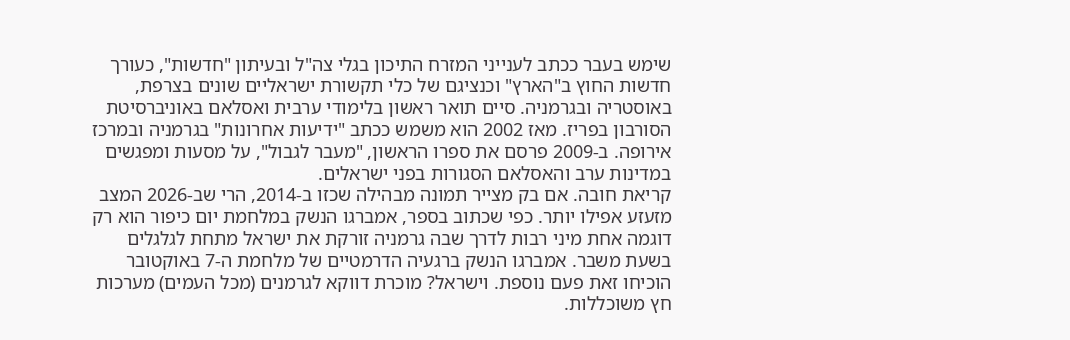שימש בעבר ככתב לענייני המזרח התיכון בגלי צה"ל ובעיתון "חדשות", כעורך חדשות החוץ ב"הארץ" וכנציגם של כלי תקשורת ישראליים שונים בצרפת, באוסטריה ובגרמניה. סיים תואר ראשון בלימודי ערבית ואסלאם באוניברסיטת הסורבון בפריז. מאז 2002 הוא משמש ככתב "ידיעות אחרונות" בגרמניה ובמרכז אירופה. ב-2009 פרסם את ספרו הראשון, "מעבר לגבול", על מסעות ומפגשים במדינות ערב והאסלאם הסגורות בפני ישראלים.
קריאת חובה. אם בק מצייר תמונה מבהילה שכזו ב-2014, הרי שב-2026 המצב מזעזע אפילו יותר. כפי שכתוב בספר, אמברגו הנשק במלחמת יום כיפור הוא רק דוגמה אחת מיני רבות לדרך שבה גרמניה זורקת את ישראל מתחת לגלגלים בשעת משבר. אמברגו הנשק ברגעיה הדרמטיים של מלחמת ה-7 באוקטובר הוכיחו זאת פעם נוספת. וישראל? מוכרת דווקא לגרמנים (מכל העמים) מערכות חץ משוכללות.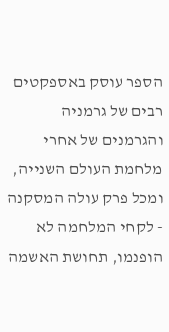הספר עוסק באספקטים רבים של גרמניה והגרמנים של אחרי מלחמת העולם השנייה, ומכל פרק עולה המסקנה - לקחי המלחמה לא הופנמו, תחושת האשמה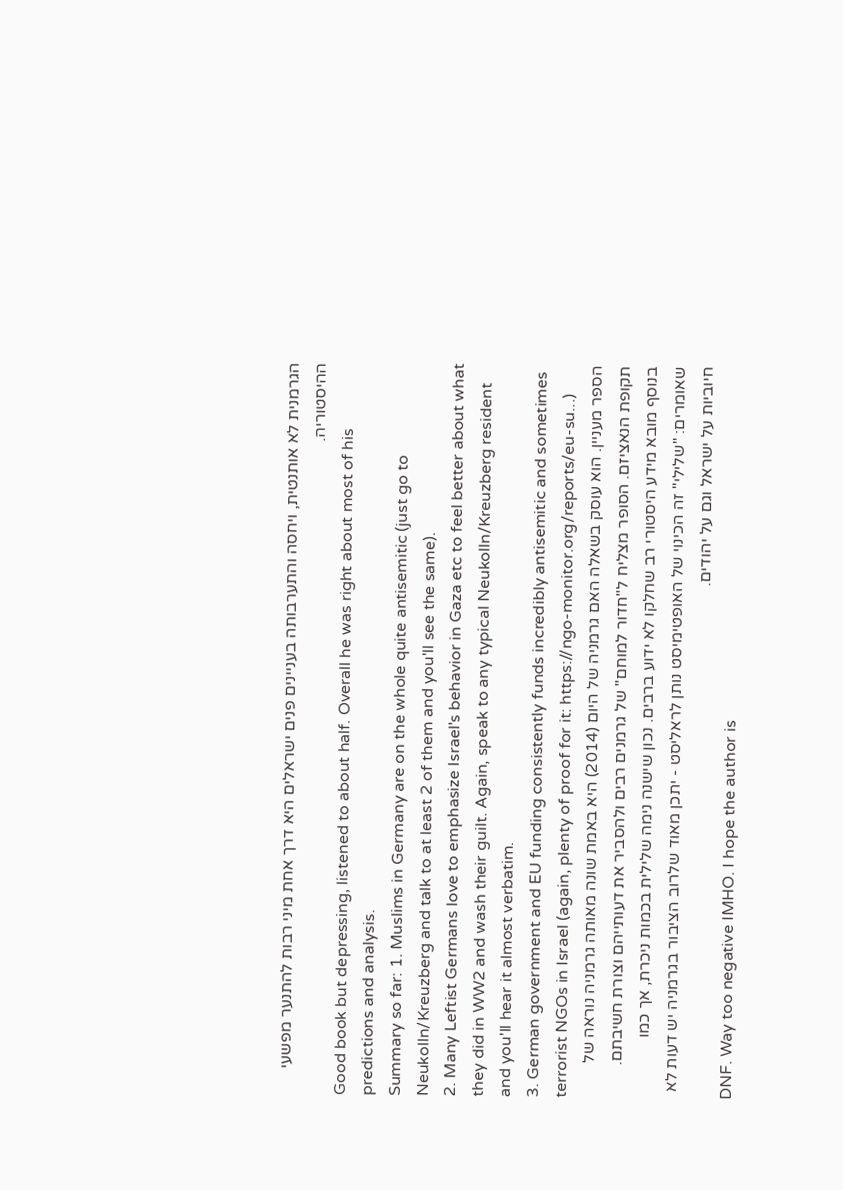הגרמנית לא אותנטית, ויחסה והתערבותה בעניינים פנים ישראלים היא דרך אחת מיני רבות להתנער מפשעי ההיסטוריה.
Good book but depressing, listened to about half. Overall he was right about most of his predictions and analysis.
Summary so far: 1. Muslims in Germany are on the whole quite antisemitic (just go to Neukolln/Kreuzberg and talk to at least 2 of them and you'll see the same).
2. Many Leftist Germans love to emphasize Israel's behavior in Gaza etc to feel better about what they did in WW2 and wash their guilt. Again, speak to any typical Neukolln/Kreuzberg resident and you'll hear it almost verbatim.
3. German government and EU funding consistently funds incredibly antisemitic and sometimes terrorist NGOs in Israel (again, plenty of proof for it: https://ngo-monitor.org/reports/eu-su...)
הספר מעניין. הוא עוסק בשאלה האם גרמניה של היום (2014) היא באמת שונה מאותה גרמניה נוראה של תקופת הנאציזם. הסופר מצליח ל"חדור למוחם" של גרמנים רבים ולהסביר את דעותייהם וצורת חשיבתם. בנוסף מובא מידע היסטורי רב שחלקו לא ידוע ברבים. נכון שישנה נימה שלילית בכמות ניכרת, אך כמו שאומרים: "שלילי" זה הכינוי של האופטימיסט נותן לראליסט - יתכן מאוד שלרוב הציבור בגרמניה יש דעות לא חיוביות על ישראל וגם על יהודים.
DNF. Way too negative IMHO. I hope the author is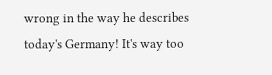wrong in the way he describes today's Germany! It's way too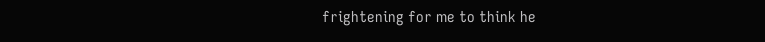frightening for me to think he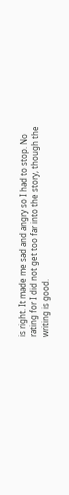is right. It made me sad and angry so I had to stop. No rating for I did not get too far into the story, though the writing is good.